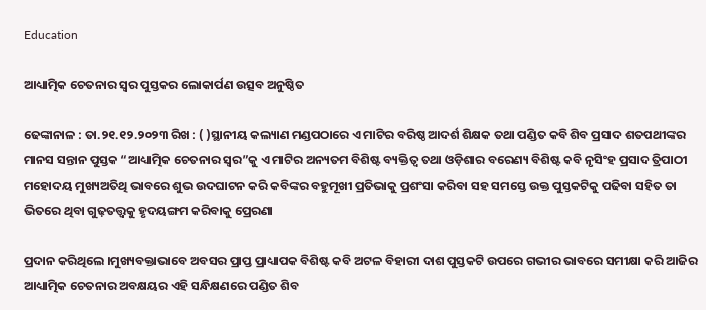Education

ଆଧ୍ୟାତ୍ମିକ ଚେତନାର ସ୍ଵର ପୁସ୍ତକର ଲୋକାର୍ପଣ ଉତ୍ସବ ଅନୁଷ୍ଠିତ

ଢେଙ୍କାନାଳ : ତା.୨୧.୧୨.୨୦୨୩ ରିଖ : ( )ସ୍ଥାନୀୟ କଲ୍ୟାଣ ମଣ୍ଡପଠାରେ ଏ ମାଟିର ବରିଷ୍ଠ ଆଦର୍ଶ ଶିକ୍ଷକ ତଥା ପଣ୍ଡିତ କବି ଶିବ ପ୍ରସାଦ ଶତପଥୀଙ୍କର ମାନସ ସନ୍ତାନ ପୁସ୍ତକ “ଆଧ୍ୟାତ୍ମିକ ଚେତନାର ସ୍ଵର”କୁ ଏ ମାଟିର ଅନ୍ୟତମ ବିଶିଷ୍ଟ ବ୍ୟକ୍ତିତ୍ୱ ତଥା ଓଡ଼ିଶାର ବରେଣ୍ୟ ବିଶିଷ୍ଟ କବି ନୃସିଂହ ପ୍ରସାଦ ତ୍ରିପାଠୀ ମହୋଦୟ ମୁଖ୍ୟଅତିଥି ଭାବରେ ଶୁଭ ଉଦଘାଟନ କରି କବିଙ୍କର ବହୁମୂଖୀ ପ୍ରତିଭାକୁ ପ୍ରଶଂସା କରିବା ସହ ସମସ୍ତେ ଉକ୍ତ ପୁସ୍ତକଟିକୁ ପଢିବା ସହିତ ତା ଭିତରେ ଥିବା ଗୁଢ଼ତତ୍ତ୍ଵକୁ ହୃଦୟଙ୍ଗମ କରିବାକୁ ପ୍ରେରଣା

ପ୍ରଦାନ କରିଥିଲେ ।ମୁଖ୍ୟବକ୍ତାଭାବେ ଅବସର ପ୍ରାପ୍ତ ପ୍ରାଧ୍ୟାପକ ବିଶିଷ୍ଟ କବି ଅଟଳ ବିହାରୀ ଦାଶ ପୁସ୍ତକଟି ଉପରେ ଗଭୀର ଭାବରେ ସମୀକ୍ଷା କରି ଆଜିର ଆଧ୍ୟାତ୍ମିକ ଚେତନାର ଅବକ୍ଷୟର ଏହି ସନ୍ଧିକ୍ଷଣରେ ପଣ୍ଡିତ ଶିବ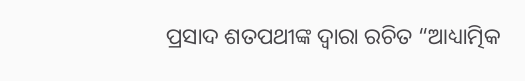ପ୍ରସାଦ ଶତପଥୀଙ୍କ ଦ୍ୱାରା ରଚିତ “ଆଧ୍ୟାତ୍ମିକ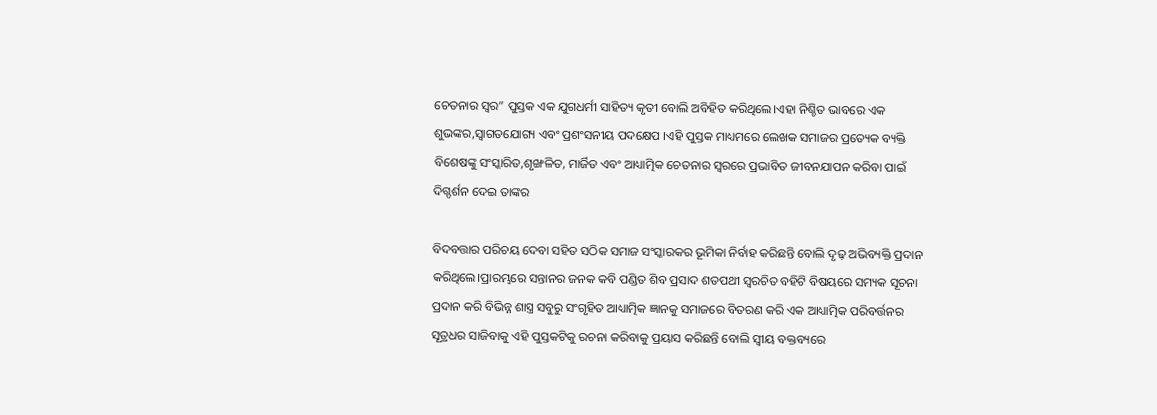ଚେତନାର ସ୍ଵର” ପୁସ୍ତକ ଏକ ଯୁଗଧର୍ମୀ ସାହିତ୍ୟ କୃତୀ ବୋଲି ଅବିହିତ କରିଥିଲେ।ଏହା ନିଶ୍ଚିତ ଭାବରେ ଏକ ଶୁଭଙ୍କର,ସ୍ଵାଗତଯୋଗ୍ୟ ଏବଂ ପ୍ରଶଂସନୀୟ ପଦକ୍ଷେପ ।ଏହି ପୁସ୍ତକ ମାଧ୍ୟମରେ ଲେଖକ ସମାଜର ପ୍ରତ୍ୟେକ ବ୍ୟକ୍ତି ବିଶେଷଙ୍କୁ ସଂସ୍କାରିତ,ଶୃଙ୍ଖଳିତ, ମାର୍ଜିତ ଏବଂ ଆଧ୍ୟାତ୍ମିକ ଚେତନାର ସ୍ଵରରେ ପ୍ରଭାବିତ ଜୀବନଯାପନ କରିବା ପାଇଁ ଦିଗ୍ଦର୍ଶନ ଦେଇ ତାଙ୍କର

ବିଦବତ୍ତାର ପରିଚୟ ଦେବା ସହିତ ସଠିକ ସମାଜ ସଂସ୍କାରକର ଭୂମିକା ନିର୍ବାହ କରିଛନ୍ତି ବୋଲି ଦୃଢ଼ ଅଭିବ୍ୟକ୍ତି ପ୍ରଦାନ କରିଥିଲେ।ପ୍ରାରମ୍ଭରେ ସନ୍ତାନର ଜନକ କବି ପଣ୍ଡିତ ଶିବ ପ୍ରସାଦ ଶତପଥୀ ସ୍ବରଚିତ ବହିଟି ବିଷୟରେ ସମ୍ୟକ ସୂଚନା ପ୍ରଦାନ କରି ବିଭିନ୍ନ ଶାସ୍ତ୍ର ସବୁରୁ ସଂଗୃହିତ ଆଧ୍ୟାତ୍ମିକ ଜ୍ଞାନକୁ ସମାଜରେ ବିତରଣ କରି ଏକ ଆଧ୍ୟାତ୍ମିକ ପରିବର୍ତ୍ତନର ସୂତ୍ରଧର ସାଜିବାକୁ ଏହି ପୁସ୍ତକଟିକୁ ରଚନା କରିବାକୁ ପ୍ରୟାସ କରିଛନ୍ତି ବୋଲି ସ୍ଵୀୟ ବକ୍ତବ୍ୟରେ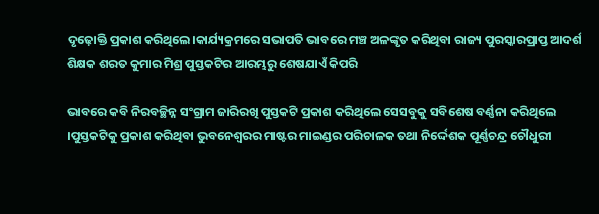ଦୃଢ଼ୋକ୍ତି ପ୍ରକାଶ କରିଥିଲେ।କାର୍ଯ୍ୟକ୍ରମରେ ସଭାପତି ଭାବରେ ମଞ୍ଚ ଅଳଙ୍କୃତ କରିଥିବା ରାଜ୍ୟ ପୁରସ୍କାରପ୍ରାପ୍ତ ଆଦର୍ଶ ଶିକ୍ଷକ ଶରତ କୁମାର ମିଶ୍ର ପୁସ୍ତକଟିର ଆରମ୍ଭରୁ ଶେଷଯାଏଁ କିପରି

ଭାବରେ କବି ନିରବଚ୍ଛିନ୍ନ ସଂଗ୍ରାମ ଜାରିରଖି ପୁସ୍ତକଟି ପ୍ରକାଶ କରିଥିଲେ ସେସବୁକୁ ସବିଶେଷ ବର୍ଣ୍ଣନା କରିଥିଲେ ।ପୁସ୍ତକଟିକୁ ପ୍ରକାଶ କରିଥିବା ଭୁବନେଶ୍ୱରର ମାଷ୍ଟର ମାଇଣ୍ଡର ପରିଚାଳକ ତଥା ନିର୍ଦ୍ଦେଶକ ପୂର୍ଣ୍ଣଚନ୍ଦ୍ର ଚୌଧୁରୀ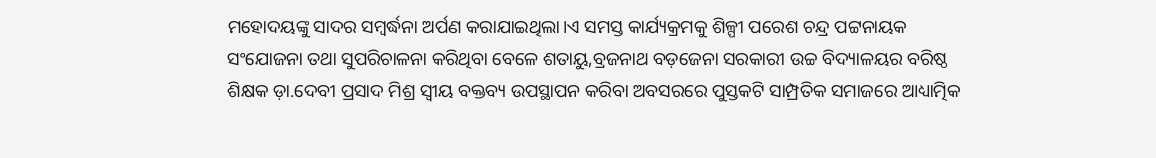ମହୋଦୟଙ୍କୁ ସାଦର ସମ୍ଵର୍ଦ୍ଧନା ଅର୍ପଣ କରାଯାଇଥିଲା।ଏ ସମସ୍ତ କାର୍ଯ୍ୟକ୍ରମକୁ ଶିଳ୍ପୀ ପରେଶ ଚନ୍ଦ୍ର ପଟ୍ଟନାୟକ ସଂଯୋଜନା ତଥା ସୁପରିଚାଳନା କରିଥିବା ବେଳେ ଶତାୟୁ,ବ୍ରଜନାଥ ବଡ଼ଜେନା ସରକାରୀ ଉଚ୍ଚ ବିଦ୍ୟାଳୟର ବରିଷ୍ଠ ଶିକ୍ଷକ ଡ଼ା.ଦେବୀ ପ୍ରସାଦ ମିଶ୍ର ସ୍ଵୀୟ ବକ୍ତବ୍ୟ ଉପସ୍ଥାପନ କରିବା ଅବସରରେ ପୁସ୍ତକଟି ସାମ୍ପ୍ରତିକ ସମାଜରେ ଆଧ୍ୟାତ୍ମିକ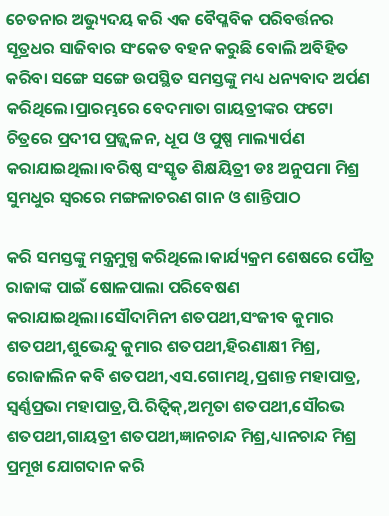ଚେତନାର ଅଭ୍ୟୁଦୟ କରି ଏକ ବୈପ୍ଳବିକ ପରିବର୍ତ୍ତନର ସୂତ୍ରଧର ସାଜିବାର ସଂକେତ ବହନ କରୁଛି ବୋଲି ଅବିହିତ କରିବା ସଙ୍ଗେ ସଙ୍ଗେ ଉପସ୍ଥିତ ସମସ୍ତଙ୍କୁ ମଧ୍ୟ ଧନ୍ୟବାଦ ଅର୍ପଣ କରିଥିଲେ।ପ୍ରାରମ୍ଭରେ ବେଦମାତା ଗାୟତ୍ରୀଙ୍କର ଫଟୋ ଚିତ୍ରରେ ପ୍ରଦୀପ ପ୍ରଜ୍ଜ୍ଵଳନ, ଧୂପ ଓ ପୁଷ୍ପ ମାଲ୍ୟାର୍ପଣ କରାଯାଇଥିଲା।ବରିଷ୍ଠ ସଂସ୍କୃତ ଶିକ୍ଷୟିତ୍ରୀ ଡଃ ଅନୁପମା ମିଶ୍ର ସୁମଧୁର ସ୍ଵରରେ ମଙ୍ଗଳାଚରଣ ଗାନ ଓ ଶାନ୍ତିପାଠ

କରି ସମସ୍ତଙ୍କୁ ମନ୍ତ୍ରମୁଗ୍ଧ କରିଥିଲେ।କାର୍ଯ୍ୟକ୍ରମ ଶେଷରେ ପୌତ୍ର ରାଜାଙ୍କ ପାଇଁ ଷୋଳପାଲା ପରିବେଷଣ କରାଯାଇଥିଲା।ସୌଦାମିନୀ ଶତପଥୀ,ସଂଜୀବ କୁମାର ଶତପଥୀ,ଶୁଭେନ୍ଦୁ କୁମାର ଶତପଥୀ,ହିରଣାକ୍ଷୀ ମିଶ୍ର, ରୋଜାଲିନ କବି ଶତପଥୀ,ଏସ.ଗୋମଥି,ପ୍ରଶାନ୍ତ ମହାପାତ୍ର, ସ୍ବର୍ଣ୍ଣପ୍ରଭା ମହାପାତ୍ର,ପି.ରିତ୍ୱିକ୍,ଅମୃତା ଶତପଥୀ,ସୌରଭ ଶତପଥୀ,ଗାୟତ୍ରୀ ଶତପଥୀ,ଜ୍ଞାନଚାନ୍ଦ ମିଶ୍ର,ଧ୍ୟାନଚାନ୍ଦ ମିଶ୍ର ପ୍ରମୂଖ ଯୋଗଦାନ କରି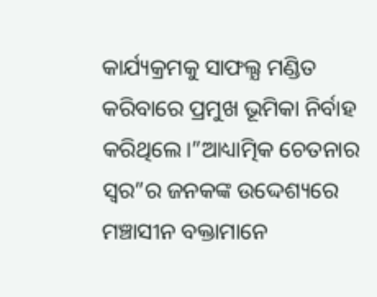କାର୍ଯ୍ୟକ୍ରମକୁ ସାଫଲ୍ଯ ମଣ୍ଡିତ କରିବାରେ ପ୍ରମୁଖ ଭୂମିକା ନିର୍ବାହ କରିଥିଲେ।”ଆଧ୍ୟାତ୍ମିକ ଚେତନାର ସ୍ବର”ର ଜନକଙ୍କ ଉଦ୍ଦେଶ୍ୟରେ ମଞ୍ଚାସୀନ ବକ୍ତାମାନେ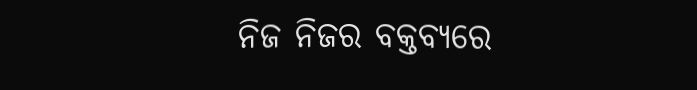ନିଜ ନିଜର ବକ୍ତବ୍ୟରେ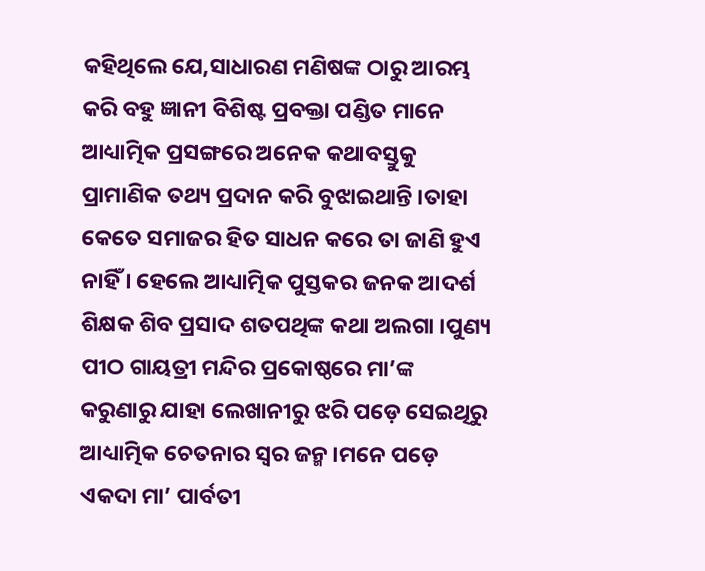କହିଥିଲେ ଯେ,ସାଧାରଣ ମଣିଷଙ୍କ ଠାରୁ ଆରମ୍ଭ କରି ବହୁ ଜ୍ଞାନୀ ବିଶିଷ୍ଟ ପ୍ରବକ୍ତା ପଣ୍ଡିତ ମାନେ ଆଧ୍ୟାତ୍ମିକ ପ୍ରସଙ୍ଗରେ ଅନେକ କଥାବସ୍ତୁକୁ ପ୍ରାମାଣିକ ତଥ୍ୟ ପ୍ରଦାନ କରି ବୁଝାଇଥାନ୍ତି ।ତାହା କେତେ ସମାଜର ହିତ ସାଧନ କରେ ତା ଜାଣି ହୁଏ ନାହିଁ । ହେଲେ ଆଧ୍ୟାତ୍ମିକ ପୁସ୍ତକର ଜନକ ଆଦର୍ଶ ଶିକ୍ଷକ ଶିବ ପ୍ରସାଦ ଶତପଥିଙ୍କ କଥା ଅଲଗା ।ପୁଣ୍ୟ ପୀଠ ଗାୟତ୍ରୀ ମନ୍ଦିର ପ୍ରକୋଷ୍ଠରେ ମା’ଙ୍କ କରୁଣାରୁ ଯାହା ଲେଖାନୀରୁ ଝରି ପଡ଼େ ସେଇଥିରୁ ଆଧ୍ୟାତ୍ମିକ ଚେତନାର ସ୍ଵର ଜନ୍ମ।ମନେ ପଡ଼େ ଏକଦା ମା’ ପାର୍ବତୀ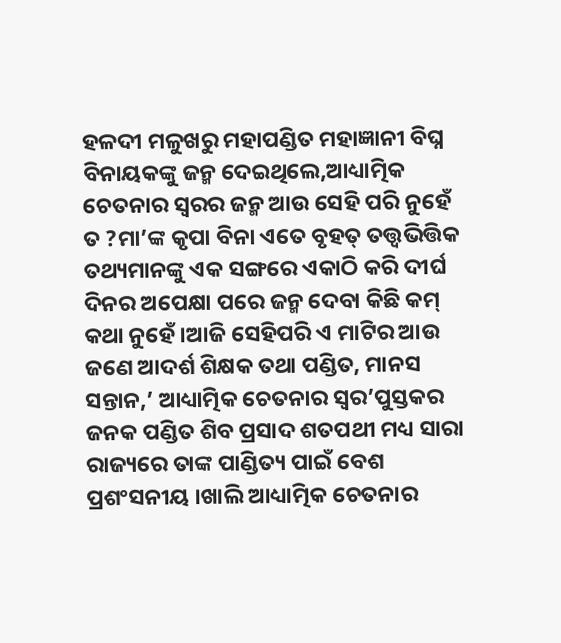ହଳଦୀ ମଳୁଖରୁ ମହାପଣ୍ଡିତ ମହାଜ୍ଞାନୀ ବିଘ୍ନ ବିନାୟକଙ୍କୁ ଜନ୍ମ ଦେଇଥିଲେ,ଆଧ୍ୟାତ୍ମିକ ଚେତନାର ସ୍ବରର ଜନ୍ମ ଆଉ ସେହି ପରି ନୁହେଁ ତ ?ମା’ଙ୍କ କୃପା ବିନା ଏତେ ବୃହତ୍ ତତ୍ତ୍ଵଭିତ୍ତିକ ତଥ୍ୟମାନଙ୍କୁ ଏକ ସଙ୍ଗରେ ଏକାଠି କରି ଦୀର୍ଘ ଦିନର ଅପେକ୍ଷା ପରେ ଜନ୍ମ ଦେବା କିଛି କମ୍ କଥା ନୁହେଁ ।ଆଜି ସେହିପରି ଏ ମାଟିର ଆଉ ଜଣେ ଆଦର୍ଶ ଶିକ୍ଷକ ତଥା ପଣ୍ଡିତ, ମାନସ ସନ୍ତାନ,’ ଆଧ୍ୟାତ୍ମିକ ଚେତନାର ସ୍ଵର’ପୁସ୍ତକର ଜନକ ପଣ୍ଡିତ ଶିବ ପ୍ରସାଦ ଶତପଥୀ ମଧ୍ୟ ସାରା ରାଜ୍ୟରେ ତାଙ୍କ ପାଣ୍ଡିତ୍ୟ ପାଇଁ ବେଶ ପ୍ରଶଂସନୀୟ ।ଖାଲି ଆଧ୍ୟାତ୍ମିକ ଚେତନାର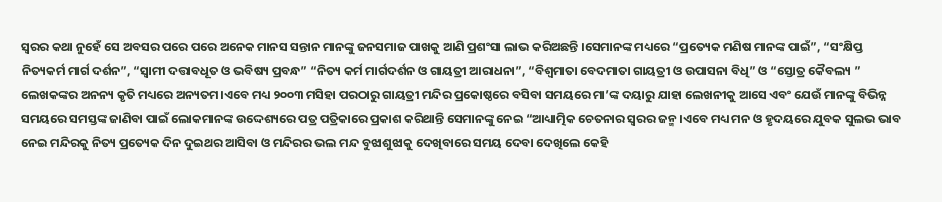ସ୍ଵରର କଥା ନୁହେଁ ସେ ଅବସର ପରେ ପରେ ଅନେକ ମାନସ ସନ୍ତାନ ମାନଙ୍କୁ ଜନସମାଜ ପାଖକୁ ଆଣି ପ୍ରଶଂସା ଲାଭ କରିଅଛନ୍ତି ।ସେମାନଙ୍କ ମଧ୍ୟରେ “ପ୍ରତ୍ୟେକ ମଣିଷ ମାନଙ୍କ ପାଇଁ”, “ସଂକ୍ଷିପ୍ତ ନିତ୍ୟକର୍ମ ମାର୍ଗ ଦର୍ଶନ”, “ସ୍ବାମୀ ଦତ୍ତାବଧୂତ ଓ ଭବିଷ୍ୟ ପ୍ରବନ୍ଧ” “ନିତ୍ୟ କର୍ମ ମାର୍ଗଦର୍ଶନ ଓ ଗାୟତ୍ରୀ ଆରାଧନା”, “ବିଶ୍ବମାତା ବେଦମାତା ଗାୟତ୍ରୀ ଓ ଉପାସନା ବିଧି” ଓ “ସ୍ତୋତ୍ର କୈବଲ୍ୟ ” ଲେଖକଙ୍କର ଅନନ୍ୟ କୃତି ମଧ୍ୟରେ ଅନ୍ୟତମ।ଏବେ ମଧ୍ୟ ୨୦୦୩ ମସିହା ପରଠାରୁ ଗାୟତ୍ରୀ ମନ୍ଦିର ପ୍ରକୋଷ୍ଠରେ ବସିବା ସମୟରେ ମା’ଙ୍କ ଦୟାରୁ ଯାହା ଲେଖନୀକୁ ଆସେ ଏବଂ ଯେଉଁ ମାନଙ୍କୁ ବିଭିନ୍ନ ସମୟରେ ସମସ୍ତଙ୍କ ଜାଣିବା ପାଇଁ ଲୋକମାନଙ୍କ ଉଦ୍ଦେଶ୍ୟରେ ପତ୍ର ପତ୍ରିକାରେ ପ୍ରକାଶ କରିଥାନ୍ତି ସେମାନଙ୍କୁ ନେଇ “ଆଧ୍ୟାତ୍ମିକ ଚେତନାର ସ୍ଵରର ଜନ୍ମ ।ଏବେ ମଧ୍ୟ ମନ ଓ ହୃଦୟରେ ଯୁବକ ସୁଲଭ ଭାବ ନେଇ ମନ୍ଦିରକୁ ନିତ୍ୟ ପ୍ରତ୍ୟେକ ଦିନ ଦୁଇଥର ଆସିବା ଓ ମନ୍ଦିରର ଭଲ ମନ୍ଦ ବୁଝାଶୁଝାକୁ ଦେଖିବାରେ ସମୟ ଦେବା ଦେଖିଲେ କେହି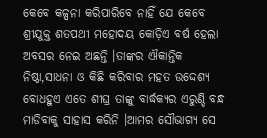କେବେ କଳ୍ପନା କରିପାରିବେ ନାହିଁ ଯେ କେବେ ଶ୍ରୀଯୁକ୍ତ ଶତପଥୀ ମହୋଦୟ କୋଡ଼ିଏ ବର୍ଷ ହେଲା ଅବସର ନେଇ ଅଛନ୍ତି ।ତାଙ୍କର ଐକାନ୍ତିକ ନିଷ୍ଠା,ସାଧନା ଓ କିଛି କରିବାର ମହତ ଉଦ୍ଦେଶ୍ୟ ବୋଧହୁଏ ଏତେ ଶୀଘ୍ର ତାଙ୍କୁ ବାର୍ଦ୍ଧକ୍ୟର ଏରୁଣ୍ଡି ବନ୍ଧ ମାଡିବାକୁ ସାହାସ କରିନି ।ଆମର ସୌଭାଗ୍ୟ ସେ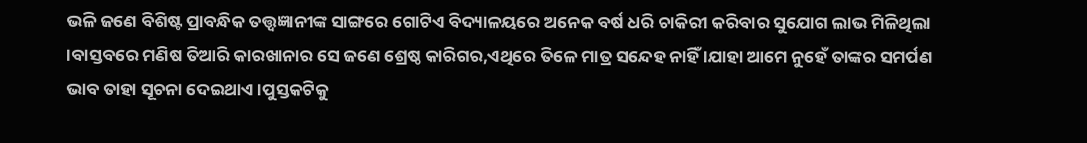ଭଳି ଜଣେ ବିଶିଷ୍ଟ ପ୍ରାବନ୍ଧିକ ତତ୍ତ୍ବଜ୍ଞାନୀଙ୍କ ସାଙ୍ଗରେ ଗୋଟିଏ ବିଦ୍ୟାଳୟରେ ଅନେକ ବର୍ଷ ଧରି ଚାକିରୀ କରିବାର ସୁଯୋଗ ଲାଭ ମିଳିଥିଲା ।ବାସ୍ତବରେ ମଣିଷ ତିଆରି କାରଖାନାର ସେ ଜଣେ ଶ୍ରେଷ୍ଠ କାରିଗର,ଏଥିରେ ତିଳେ ମାତ୍ର ସନ୍ଦେହ ନାହିଁ ।ଯାହା ଆମେ ନୁହେଁ ତାଙ୍କର ସମର୍ପଣ ଭାବ ତାହା ସୂଚନା ଦେଇଥାଏ ।ପୁସ୍ତକଟିକୁ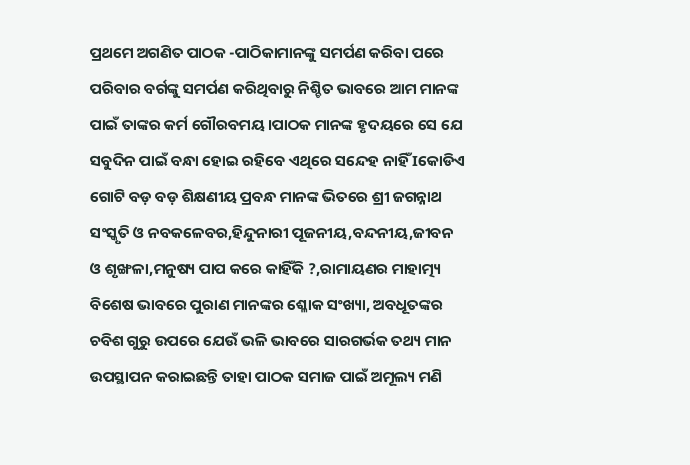ପ୍ରଥମେ ଅଗଣିତ ପାଠକ -ପାଠିକାମାନଙ୍କୁ ସମର୍ପଣ କରିବା ପରେ ପରିବାର ବର୍ଗଙ୍କୁ ସମର୍ପଣ କରିଥିବାରୁ ନିଶ୍ଚିତ ଭାବରେ ଆମ ମାନଙ୍କ ପାଇଁ ତାଙ୍କର କର୍ମ ଗୌରବମୟ ।ପାଠକ ମାନଙ୍କ ହୃଦୟରେ ସେ ଯେ ସବୁଦିନ ପାଇଁ ବନ୍ଧା ହୋଇ ରହିବେ ଏଥିରେ ସନ୍ଦେହ ନାହିଁ Iକୋଡିଏ ଗୋଟି ବଡ଼ ବଡ଼ ଶିକ୍ଷଣୀୟ ପ୍ରବନ୍ଧ ମାନଙ୍କ ଭିତରେ ଶ୍ରୀ ଜଗନ୍ନାଥ ସଂସ୍କୃତି ଓ ନବକଳେବର,ହିନ୍ଦୁନାରୀ ପୂଜନୀୟ,ବନ୍ଦନୀୟ,ଜୀବନ ଓ ଶୃଙ୍ଖଳା,ମନୁଷ୍ୟ ପାପ କରେ କାହିଁକି ?,ରାମାୟଣର ମାହାତ୍ମ୍ୟ ବିଶେଷ ଭାବରେ ପୁରାଣ ମାନଙ୍କର ଶ୍ଳୋକ ସଂଖ୍ୟା, ଅବଧୂତଙ୍କର ଚବିଶ ଗୁରୁ ଉପରେ ଯେଉଁ ଭଳି ଭାବରେ ସାରଗର୍ଭକ ତଥ୍ୟ ମାନ ଉପସ୍ଥାପନ କରାଇଛନ୍ତି ତାହା ପାଠକ ସମାଜ ପାଇଁ ଅମୂଲ୍ୟ ମଣି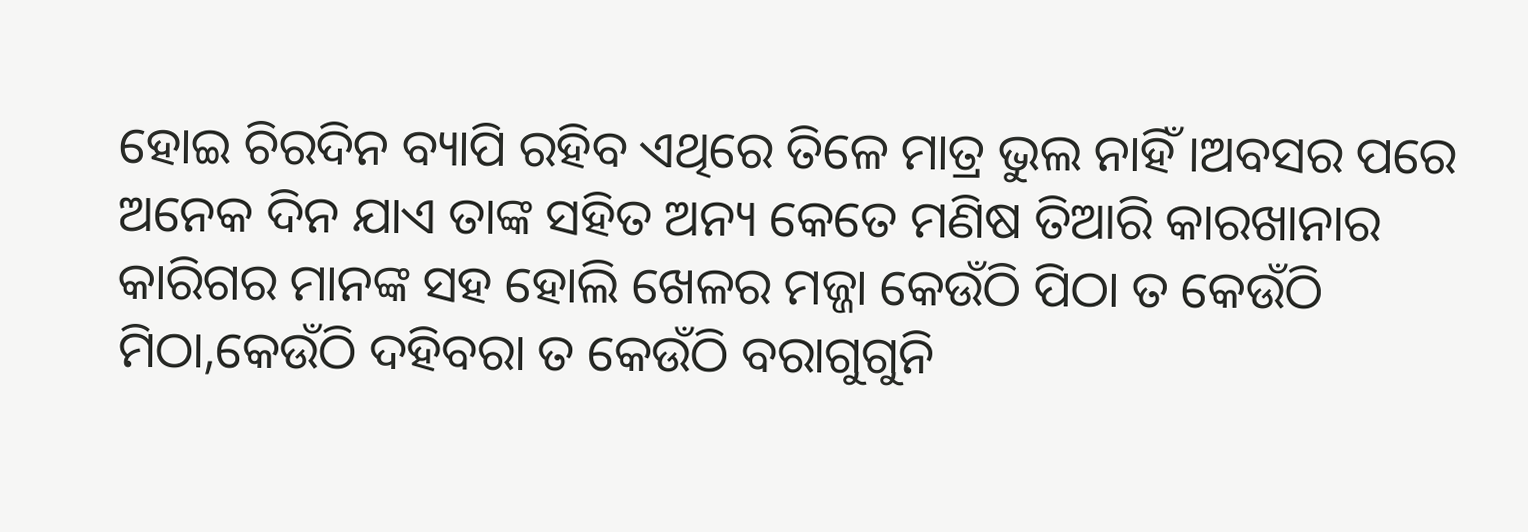ହୋଇ ଚିରଦିନ ବ୍ୟାପି ରହିବ ଏଥିରେ ତିଳେ ମାତ୍ର ଭୁଲ ନାହିଁ ।ଅବସର ପରେ ଅନେକ ଦିନ ଯାଏ ତାଙ୍କ ସହିତ ଅନ୍ୟ କେତେ ମଣିଷ ତିଆରି କାରଖାନାର କାରିଗର ମାନଙ୍କ ସହ ହୋଲି ଖେଳର ମଜ୍ଜା କେଉଁଠି ପିଠା ତ କେଉଁଠି ମିଠା,କେଉଁଠି ଦହିବରା ତ କେଉଁଠି ବରାଗୁଗୁନି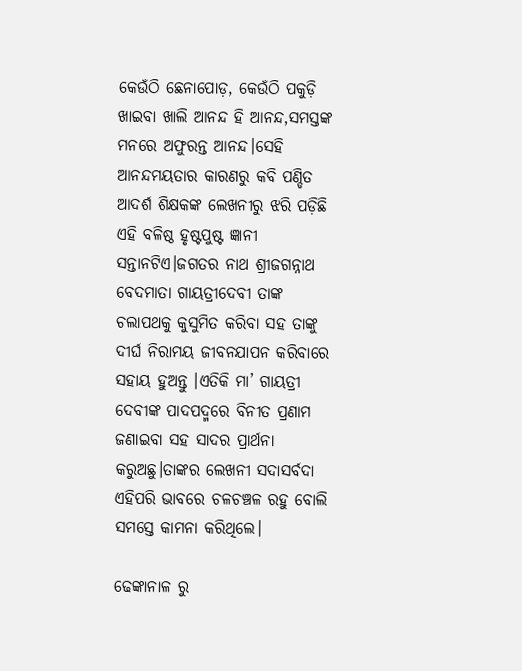କେଉଁଠି ଛେନାପୋଡ଼, କେଉଁଠି ପକୁଡ଼ି ଖାଇବା ଖାଲି ଆନନ୍ଦ ହି ଆନନ୍ଦ,ସମସ୍ତଙ୍କ ମନରେ ଅଫୁରନ୍ତ ଆନନ୍ଦ।ସେହି ଆନନ୍ଦମୟତାର କାରଣରୁ କବି ପଣ୍ଡିତ ଆଦର୍ଶ ଶିକ୍ଷକଙ୍କ ଲେଖନୀରୁ ଝରି ପଡ଼ିଛି ଏହି ବଳିଷ୍ଠ ହୃଷ୍ଟପୁଷ୍ଟ ଜ୍ଞାନୀ ସନ୍ତାନଟିଏ।ଜଗତର ନାଥ ଶ୍ରୀଜଗନ୍ନାଥ ବେଦମାତା ଗାୟତ୍ରୀଦେବୀ ତାଙ୍କ ଚଲାପଥକୁ କୁସୁମିତ କରିବା ସହ ତାଙ୍କୁ ଦୀର୍ଘ ନିରାମୟ ଜୀବନଯାପନ କରିବାରେ ସହାୟ ହୁଅନ୍ତୁ ।ଏତିକି ମା’ ଗାୟତ୍ରୀ ଦେବୀଙ୍କ ପାଦପଦ୍ମରେ ବିନୀତ ପ୍ରଣାମ ଜଣାଇବା ସହ ସାଦର ପ୍ରାର୍ଥନା କରୁଅଛୁ।ତାଙ୍କର ଲେଖନୀ ସଦାସର୍ବଦା ଏହିପରି ଭାବରେ ଚଳଚଞ୍ଚଳ ରହୁ ବୋଲି ସମସ୍ତେ କାମନା କରିଥିଲେ।

ଢେଙ୍କାନାଳ ରୁ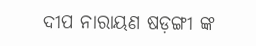ଦୀପ ନାରାୟଣ ଷଡ଼ଙ୍ଗୀ ଙ୍କ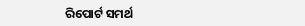ରିପୋର୍ଟ ସମର୍ଥ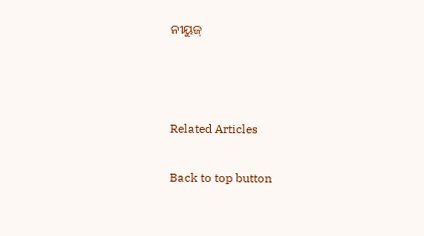ନୀୟୁଜ୍



Related Articles

Back to top button